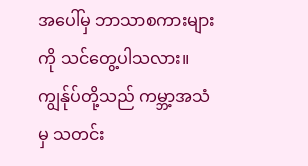အပေါ်မှ ဘာသာစကားများကို သင်တွေ့ပါသလား။ ကျွန်ုပ်တို့သည် ကမ္ဘာ့အသံမှ သတင်း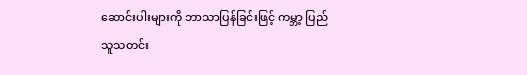ဆောင်းပါးများကို ဘာသာပြန်ခြင်းဖြင့် ကမ္ဘာ့ ပြည်သူသတင်း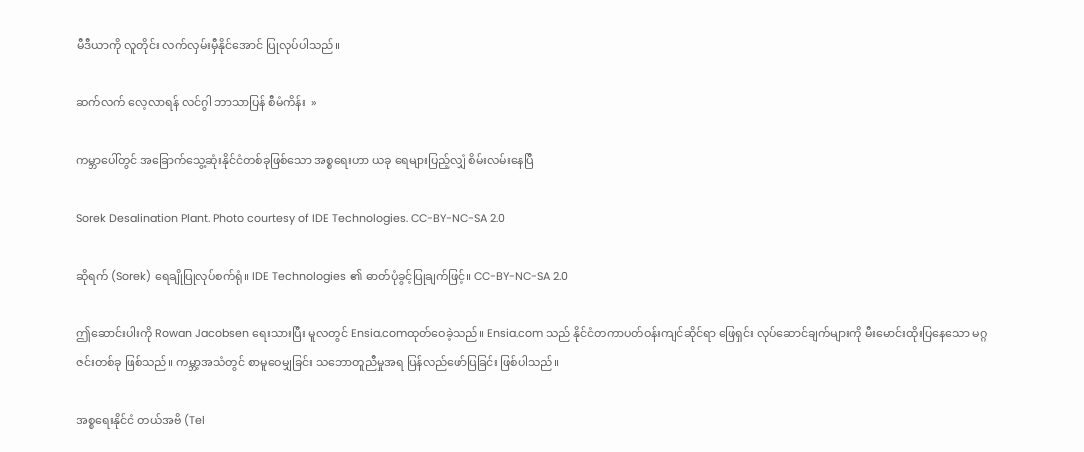မီဒီယာကို လူတိုင်း လက်လှမ်းမှီနိုင်အောင် ပြုလုပ်ပါသည်။

ဆက်လက် လေ့လာရန် လင်ဂွါ ဘာသာပြန် စီမံကိန်း  »

ကမ္ဘာပေါ်တွင် အခြောက်သွေ့ဆုံးနိုင်ငံတစ်ခုဖြစ်သော အစ္စရေးဟာ ယခု ရေများပြည့်လျှံ စိမ်းလမ်းနေပြီ

Sorek Desalination Plant. Photo courtesy of IDE Technologies. CC-BY-NC-SA 2.0

ဆိုရက် (Sorek) ရေချိုပြုလုပ်စက်ရုံ။ IDE Technologies ၏ ဓာတ်ပုံခွင့်ပြုချက်ဖြင့်။ CC-BY-NC-SA 2.0

ဤဆောင်းပါးကို Rowan Jacobsen ရေးသားပြီး မူလတွင် Ensia.comထုတ်ဝေခဲ့သည်။ Ensia.com သည် နိုင်ငံတကာပတ်ဝန်းကျင်ဆိုင်ရာ ဖြေရှင်း လုပ်ဆောင်ချက်များကို မီးမောင်းထိုးပြနေသော မဂ္ဂဇင်းတစ်ခု ဖြစ်သည်။ ကမ္ဘာ့အသံတွင် စာမူဝေမျှခြင်း သဘောတူညီမှုအရ ပြန်လည်ဖော်ပြခြင်း ဖြစ်ပါသည်။

အစ္စရေးနိုင်ငံ တယ်အဗိ (Tel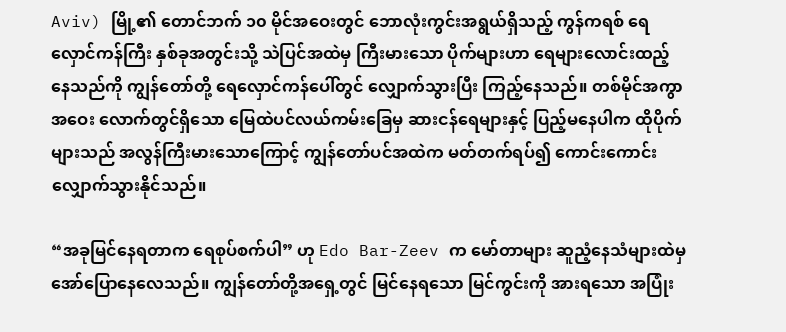Aviv) မြို့၏ တောင်ဘက် ၁၀ မိုင်အဝေးတွင် ဘောလုံးကွင်းအရွယ်ရှိသည့် ကွန်ကရစ် ရေလှောင်ကန်ကြီး နှစ်ခုအတွင်းသို့ သဲပြင်အထဲမှ ကြီးမားသော ပိုက်များဟာ ရေများလောင်းထည့်နေသည်ကို ကျွန်တော်တို့ ရေလှောင်ကန်ပေါ်တွင် လျှောက်သွားပြီး ကြည့်နေသည်။ တစ်မိုင်အကွာအဝေး လောက်တွင်ရှိသော မြေထဲပင်လယ်ကမ်းခြေမှ ဆားငန်ရေများနှင့် ပြည့်မနေပါက ထိုပိုက်များသည် အလွန်ကြီးမားသောကြောင့် ကျွန်တော်ပင်အထဲက မတ်တက်ရပ်၍ ကောင်းကောင်းလျှောက်သွားနိုင်သည်။

“အခုမြင်နေရတာက ရေစုပ်စက်ပါ” ဟု Edo Bar-Zeev က မော်တာများ ဆူညံ့နေသံများထဲမှ အော်ပြောနေလေသည်။ ကျွန်တော်တို့အရှေ့တွင် မြင်နေရသော မြင်ကွင်းကို အားရသော အပြုံး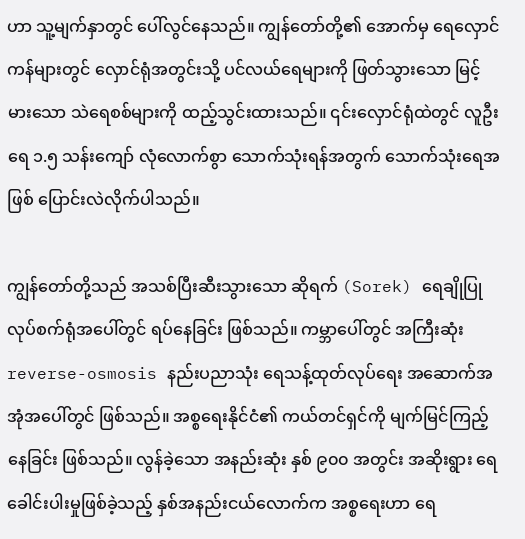ဟာ သူ့မျက်နှာတွင် ပေါ်လွင်နေသည်။ ကျွန်တော်တို့၏ အောက်မှ ရေလှောင်ကန်များတွင် လှောင်ရုံအတွင်းသို့ ပင်လယ်ရေများကို ဖြတ်သွားသော မြင့်မားသော သဲရေစစ်များကို ထည့်သွင်းထားသည်။ ၎င်းလှောင်ရုံထဲတွင် လူဦးရေ ၁.၅ သန်းကျော် လုံလောက်စွာ သောက်သုံးရန်အတွက် သောက်သုံးရေအဖြစ် ပြောင်းလဲလိုက်ပါသည်။

ကျွန်တော်တို့သည် အသစ်ပြီးဆီးသွားသော ဆိုရက် (Sorek) ရေချိုပြုလုပ်စက်ရုံအပေါ်တွင် ရပ်နေခြင်း ဖြစ်သည်။ ကမ္ဘာပေါ်တွင် အကြီးဆုံး reverse-osmosis နည်းပညာသုံး ရေသန့်ထုတ်လုပ်ရေး အဆောက်အအုံအပေါ်တွင် ဖြစ်သည်။ အစ္စရေးနိုင်ငံ၏ ကယ်တင်ရှင်ကို မျက်မြင်ကြည့်နေခြင်း ဖြစ်သည်။ လွန်ခဲ့သော အနည်းဆုံး နှစ် ၉၀၀ အတွင်း အဆိုးရွား ရေခေါင်းပါးမှုဖြစ်ခဲ့သည့် နှစ်အနည်းငယ်လောက်က အစ္စရေးဟာ ရေ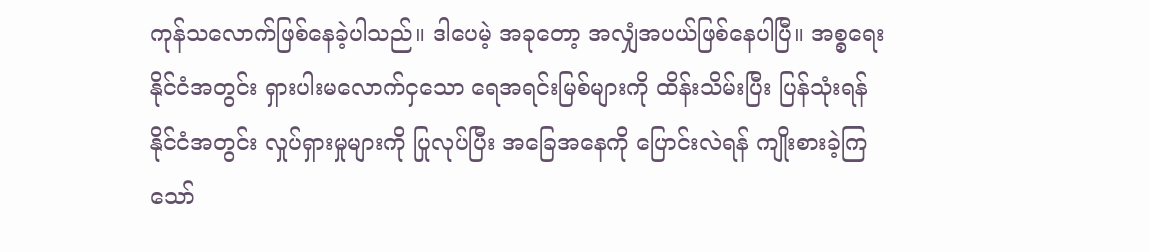ကုန်သလောက်ဖြစ်နေခဲ့ပါသည်။ ဒါပေမဲ့ အခုတော့ အလျှံအပယ်ဖြစ်နေပါပြီ။ အစ္စရေး နိုင်ငံအတွင်း ရှားပါးမလောက်ငှသော ရေအရင်းမြစ်များကို ထိန်းသိမ်းပြီး ပြန်သုံးရန် နိုင်ငံအတွင်း လှုပ်ရှားမှုများကို ပြုလုပ်ပြီး အခြေအနေကို ပြောင်းလဲရန် ကျိုးစားခဲ့ကြသော်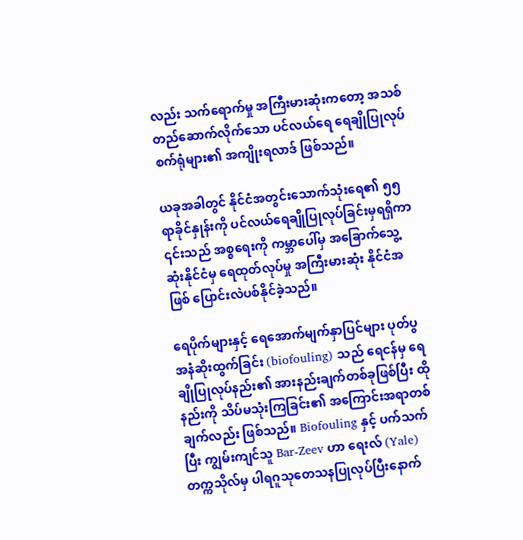လည်း သက်ရောက်မှု အကြီးမားဆုံးကတော့ အသစ်တည်ဆောက်လိုက်သော ပင်လယ်ရေ ရေချိုပြုလုပ် စက်ရုံများ၏ အကျိုးရလာဒ် ဖြစ်သည်။

ယခုအခါတွင် နိုင်ငံအတွင်းသောက်သုံးရေ၏ ၅၅ ရာခိုင်နှုန်းကို ပင်လယ်ရေချိုပြုလုပ်ခြင်းမှရရှိကာ ၎င်းသည် အစ္စရေးကို ကမ္ဘာပေါ်မှ အခြောက်သွေ့ဆုံးနိုင်ငံမှ ရေထုတ်လုပ်မှု အကြီးမားဆုံး နိုင်ငံအဖြစ် ပြောင်းလဲပစ်နိုင်ခဲ့သည်။

ရေပိုက်များနှင့် ရေအောက်မျက်နှာပြင်များ ပုတ်ပွအနံဆိုးထွက်ခြင်း (biofouling) သည် ရေငန်မှ ရေချိုပြုလုပ်နည်း၏ အားနည်းချက်တစ်ခုဖြစ်ပြီး ထိုနည်းကို သိပ်မသုံးကြခြင်း၏ အကြောင်းအရာတစ်ချက်လည်း ဖြစ်သည်။ Biofouling နှင့် ပက်သက်ပြီး ကျွမ်းကျင်သူ Bar-Zeev ဟာ ရေးလ် (Yale) တက္ကသိုလ်မှ ပါရဂူသုတေသနပြုလုပ်ပြီးနောက်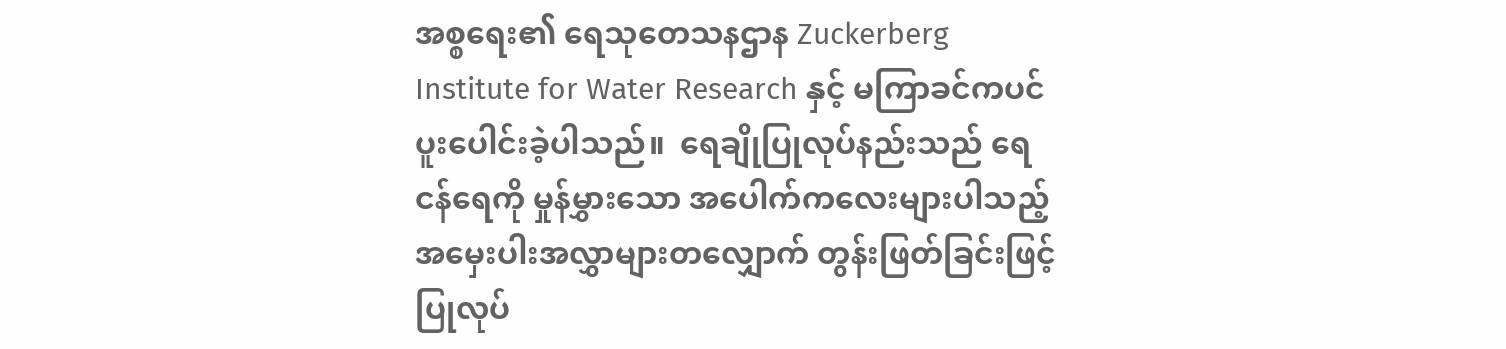အစ္စရေး၏ ရေသုတေသနဌာန Zuckerberg Institute for Water Research နှင့် မကြာခင်ကပင် ပူးပေါင်းခဲ့ပါသည်။  ရေချိုပြုလုပ်နည်းသည် ရေငန်ရေကို မှုန်မွှားသော အပေါက်ကလေးများပါသည့် အမှေးပါးအလွှာများတလျှောက် တွန်းဖြတ်ခြင်းဖြင့် ပြုလုပ်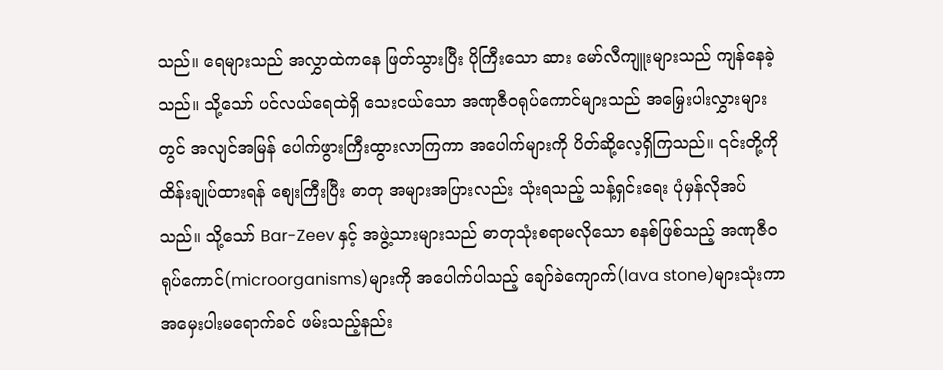သည်။ ရေများသည် အလွှာထဲကနေ ဖြတ်သွားပြီး ပိုကြီးသော ဆား မော်လီကျူးများသည် ကျန်နေခဲ့သည်။ သို့သော် ပင်လယ်ရေထဲရှိ သေးငယ်သော အဏုဇီဝရုပ်ကောင်များသည် အမြှေးပါးလွှားများတွင် အလျင်အမြန် ပေါက်ဖွားကြီးထွားလာကြကာ အပေါက်များကို ပိတ်ဆို့လေ့ရှိကြသည်။ ၎င်းတို့ကို ထိန်းချုပ်ထားရန် စျေးကြီးပြီး ဓာတု အများအပြားလည်း သုံးရသည့် သန့်ရှင်းရေး ပုံမှန်လိုအပ်သည်။ သို့သော် Bar-Zeev နှင့် အဖွဲ့သားများသည် ဓာတုသုံးစရာမလိုသော စနစ်ဖြစ်သည့် အဏုဇီဝရုပ်ကောင်(microorganisms)များကို အပေါက်ပါသည့် ချော်ခဲကျောက်(lava stone)များသုံးကာ အမှေးပါးမရောက်ခင် ဖမ်းသည့်နည်း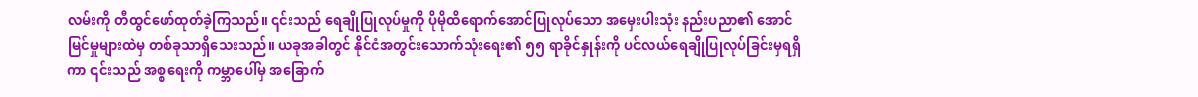လမ်းကို တီထွင်ဖော်ထုတ်ခဲ့ကြသည်။ ၎င်းသည် ရေချိုပြုလုပ်မှုကို ပိုမိုထိရောက်အောင်ပြုလုပ်သော အမှေးပါးသုံး နည်းပညာ၏ အောင်မြင်မှုများထဲမှ တစ်ခုသာရှိသေးသည်။ ယခုအခါတွင် နိုင်ငံအတွင်းသောက်သုံးရေး၏ ၅၅ ရာခိုင်နှုန်းကို ပင်လယ်ရေချိုပြုလုပ်ခြင်းမှရရှိကာ ၎င်းသည် အစ္စရေးကို ကမ္ဘာပေါ်မှ အခြောက်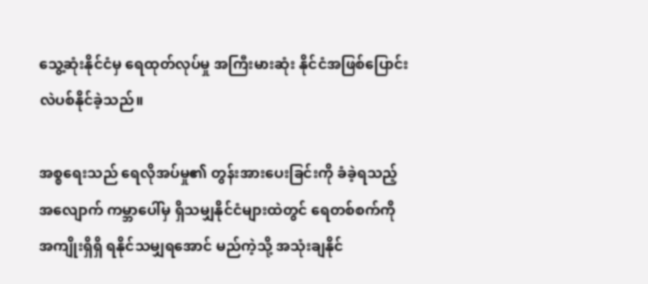သွေ့ဆုံးနိုင်ငံမှ ရေထုတ်လုပ်မှု အကြီးမားဆုံး နိုင်ငံအဖြစ်ပြောင်းလဲပစ်နိုင်ခဲ့သည်။

အစ္စရေးသည် ရေလိုအပ်မှု၏ တွန်းအားပေးခြင်းကို ခံခဲ့ရသည့်အလျောက် ကမ္ဘာပေါ်မှ ရှိသမျှနိုင်ငံများထဲတွင် ရေတစ်စက်ကို အကျိုးရှိရှိ ရနိုင်သမျှရအောင် မည်ကဲ့သို့ အသုံးချနိုင်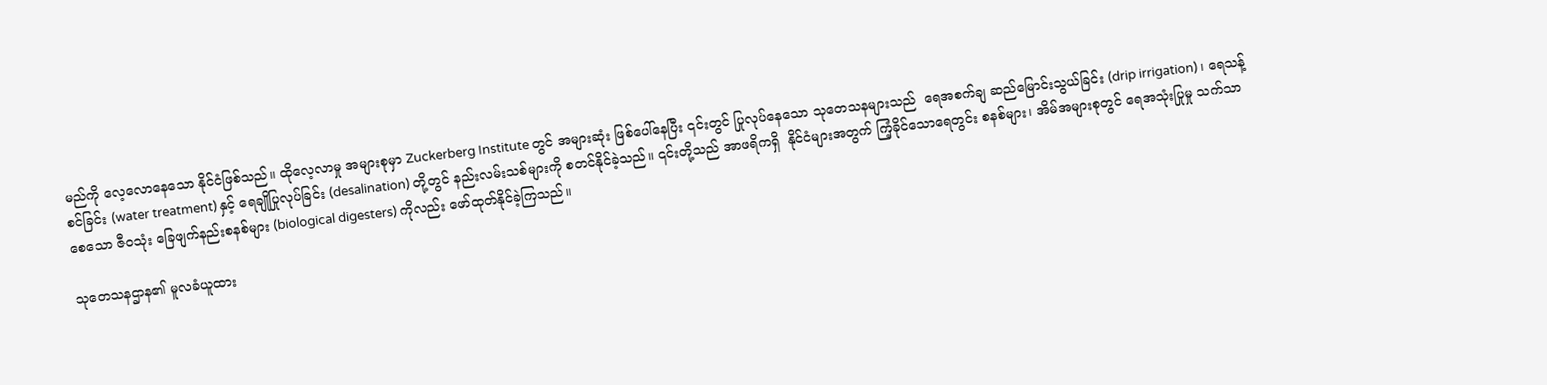မည်ကို လေ့လောနေသော နိုင်ငံဖြစ်သည်။ ထိုလေ့လာမှု အများစုမှာ Zuckerberg Institute တွင် အများဆုံး ဖြစ်ပေါ်နေပြီး ၎င်းတွင် ပြုလုပ်နေသော သုတေသနများသည်  ရေအစက်ချ ဆည်မြောင်းသွယ်ခြင်း (drip irrigation)၊ ရေသန့်စင်ခြင်း (water treatment) နှင့် ရေချိုပြုလုပ်ခြင်း (desalination) တို့တွင် နည်းလမ်းသစ်များကို စတင်နိုင်ခဲ့သည်။ ၎င်းတို့သည် အာဖရိကရှိ  နိုင်ငံများအတွက် ကြံ့ခိုင်သောရေတွင်း စနစ်များ၊ အိမ်အများစုတွင် ရေအသုံးပြုမှု သက်သာစေသော ဇီဝသုံး ခြေဖျက်နည်းစနစ်များ (biological digesters) ကိုလည်း ဖော်ထုတ်နိုင်ခဲ့ကြသည်။

သုတေသနဌာန၏ မူလခံယူထား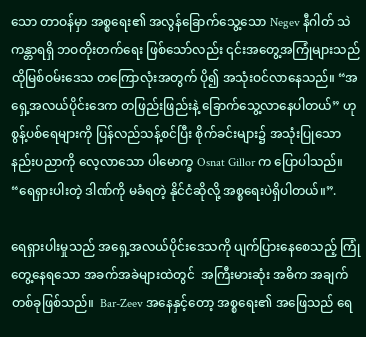သော တာဝန်မှာ အစ္စရေး၏ အလွန်ခြောက်သွေ့သော Negev နီဂါတ် သဲကန္တာရရှိ ဘဝတိုးတက်ရေး ဖြစ်သော်လည်း ၎င်းအတွေ့အကြုံများသည် ထိုမြစ်ဝမ်းဒေသ တကြောလုံးအတွက် ပို၍ အသုံးဝင်လာနေသည်။ “အရှေ့အလယ်ပိုင်းဒေက တဖြည်းဖြည်းနဲ့ ခြောက်သွေ့လာနေပါတယ်” ဟု စွန့်ပစ်ရေများကို ပြန်လည်သန့်စင်ပြီး စိုက်ခင်းများ၌ အသုံးပြုသော နည်းပညာကို လေ့လာသော ပါမောက္ခ Osnat Gillor က ပြောပါသည်။ “ရေရှားပါးတဲ့ ဒါဏ်ကို မခံရတဲ့ နိုင်ငံဆိုလို့ အစ္စရေးပဲရှိပါတယ်။”.

ရေရှားပါးမှုသည် အရှေ့အလယ်ပိုင်းဒေသကို ပျက်ပြားနေစေသည့် ကြုံတွေ့နေရသော အခက်အခဲများထဲတွင်  အကြီးမားဆုံး အဓိက အချက်တစ်ခုဖြစ်သည်။  Bar-Zeev အနေနှင့်တော့ အစ္စရေး၏ အဖြေသည် ရေ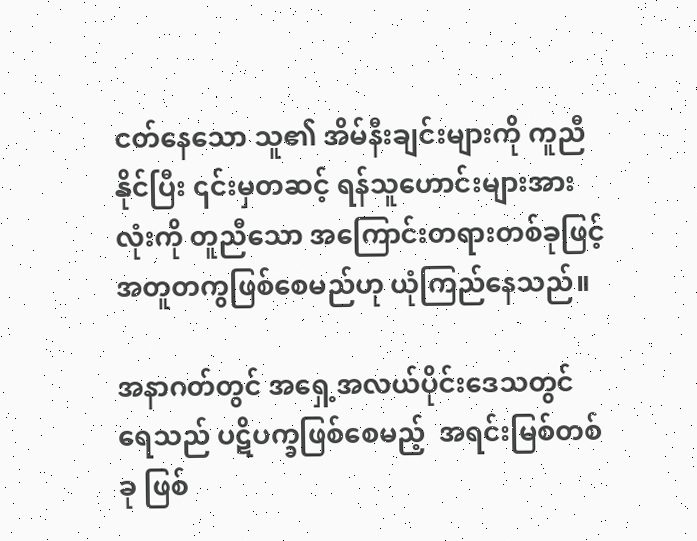ငတ်နေသော သူ၏ အိမ်နီးချင်းများကို ကူညီနိုင်ပြီး ၎င်းမှတဆင့် ရန်သူဟောင်းများအားလုံးကို တူညီသော အကြောင်းတရားတစ်ခုဖြင့် အတူတကွဖြစ်စေမည်ဟု ယုံကြည်နေသည်။

အနာဂတ်တွင် အရှေ့အလယ်ပိုင်းဒေသတွင် ရေသည် ပဋိပက္ခဖြစ်စေမည့်  အရင်းမြစ်တစ်ခု ဖြစ်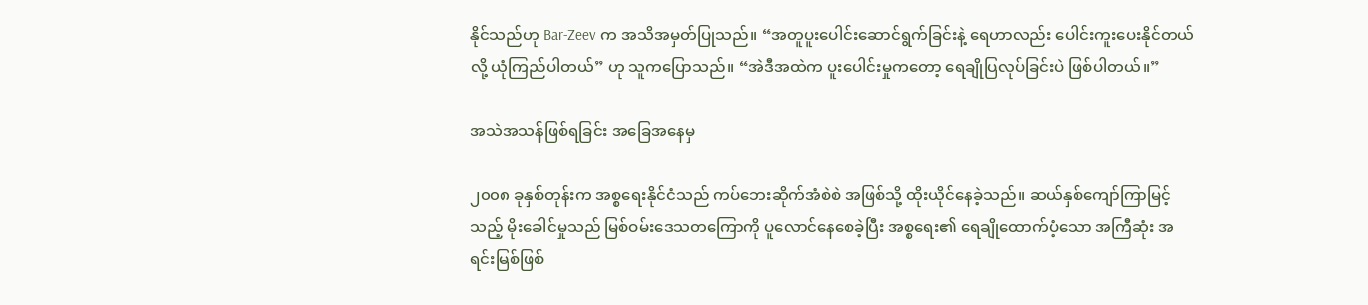နိုင်သည်ဟု Bar-Zeev က အသိအမှတ်ပြုသည်။ “အတူပူးပေါင်းဆောင်ရွက်ခြင်းနဲ့ ရေဟာလည်း ပေါင်းကူးပေးနိုင်တယ်လို့ ယုံကြည်ပါတယ်” ဟု သူကပြောသည်။ “အဲဒီအထဲက ပူးပေါင်းမှုကတော့ ရေချိုပြလုပ်ခြင်းပဲ ဖြစ်ပါတယ်။”

အသဲအသန်ဖြစ်ရခြင်း အခြေအနေမှ

၂၀၀၈ ခုနှစ်တုန်းက အစ္စရေးနိုင်ငံသည် ကပ်ဘေးဆိုက်အံစဲစဲ အဖြစ်သို့ ထိုးယိုင်နေခဲ့သည်။ ဆယ်နှစ်ကျော်ကြာမြင့်သည့် မိုးခေါင်မှုသည် မြစ်ဝမ်းဒေသတကြောကို ပူလောင်နေစေခဲ့ပြီး အစ္စရေး၏ ရေချိုထောက်ပံ့သော အကြီဆုံး အရင်းမြစ်ဖြစ်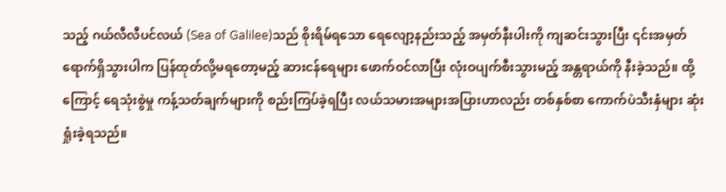သည့် ဂယ်လီလီပင်လယ် (Sea of Galilee)သည် စိုးရိမ်ရသော ရေလျော့နည်းသည့် အမှတ်နီးပါးကို ကျဆင်းသွားပြီး ၎င်းအမှတ်ရောက်ရှိသွားပါက ပြန်ထုတ်လို့မရတော့မည့် ဆားငန်ရေများ ဖောက်ဝင်လာပြီး လုံးဝပျက်စီးသွားမည့် အန္တရာယ်ကို နီးခဲ့သည်။ ထို့ကြောင့် ရေသုံးစွဲမှု ကန့်သတ်ချက်များကို စည်းကြပ်ခဲ့ရပြီး လယ်သမားအများအပြားဟာလည်း တစ်နှစ်စာ ကောက်ပဲသီးနှံများ ဆုံးရှုံးခဲ့ရသည်။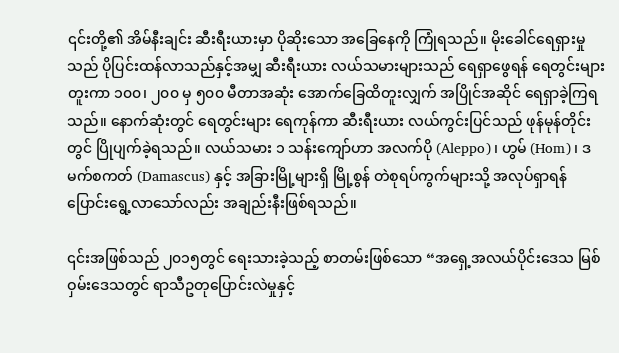၎င်းတို့၏ အိမ်နီးချင်း ဆီးရီးယားမှာ ပိုဆိုးသော အခြေနေကို ကြုံရသည်။ မိုးခေါင်ရေရှားမှုသည် ပိုပြင်းထန်လာသည်နှင့်အမျှ ဆီးရီးယား လယ်သမားများသည် ရေရှာဖွေရန် ရေတွင်းများတူးကာ ၁၀၀၊ ၂၀၀ မှ ၅၀၀ မီတာအဆုံး အောက်ခြေထိတူးလျှက် အပြိုင်အဆိုင် ရေရှာခဲ့ကြရသည်။ နောက်ဆုံးတွင် ရေတွင်းများ ရေကုန်ကာ ဆီးရီးယား လယ်ကွင်းပြင်သည် ဖုန်မုန်တိုင်းတွင် ပြိုပျက်ခဲ့ရသည်။ လယ်သမား ၁ သန်းကျော်ဟာ အလက်ပို (Aleppo)၊ ဟွမ် (Hom)၊ ဒမက်စကတ် (Damascus) နှင့် အခြားမြို့များရှိ မြို့စွန် တဲစုရပ်ကွက်များသို့ အလုပ်ရှာရန် ပြောင်းရွေ့လာသော်လည်း အချည်းနီးဖြစ်ရသည်။

၎င်းအဖြစ်သည် ၂၀၁၅တွင် ရေးသားခဲ့သည့် စာတမ်းဖြစ်သော “အရှေ့အလယ်ပိုင်းဒေသ မြစ်ဝှမ်းဒေသတွင် ရာသီဥတုပြောင်းလဲမှုနှင့်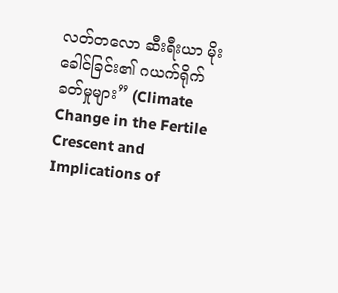လတ်တလော ဆီးရီးယာ မိုးခေါင်ခြင်း၏ ဂယက်ရိုက်ခတ်မှုများ” (Climate Change in the Fertile Crescent and Implications of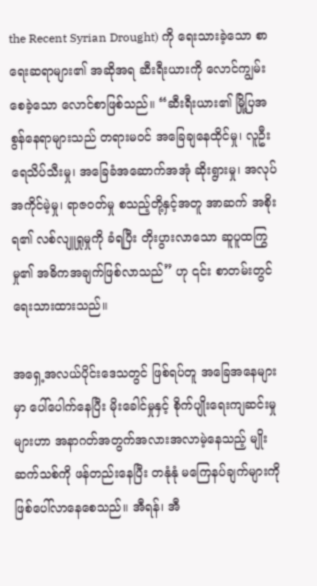the Recent Syrian Drought) ကို ရေးသားခဲ့သော စာရေးဆရာများ၏ အဆိုအရ ဆီးရီးယားကို လောင်ကျွမ်းစေခဲ့သော လောင်စာဖြစ်သည်။ “ဆီးရီးယား၏ မြို့ပြအစွန်နေရာများသည် တရားမဝင် အခြေချနေထိုင်မှု၊ လူဦးရေသိပ်သီးမှု၊ အခြေခံအဆောက်အအုံ ဆိုးရွားမှု၊ အလုပ်အကိုင်မဲ့မှု၊ ရာဇဝတ်မှု စသည့်တို့နှင့်အတူ အာဆက် အစိုးရ၏ လစ်လျူရှုမှုကို ခံရပြီး တိုးပွားလာသော ဆူပူထကြွမှု၏ အဓိကအချက်ဖြစ်လာသည်” ဟု ၎င်း စာတမ်းတွင် ရေးသားထားသည်။

အရှေ့အလယ်ပိုင်းဒေသတွင် ဖြစ်ရပ်တူ အခြေအနေများမှာ ပေါ်ပေါက်နေပြီး မိုးခေါင်မှုနှင့် စိုက်ပျိုးရေးကျဆင်းမှုများဟာ အနာဂတ်အတွက်အလားအလာမဲ့နေသည့် မျိုးဆက်သစ်ကို ဖန်တည်းနေပြီး တနုံနုံ မကြေနပ်ချက်များကို ဖြစ်ပေါ်လာနေစေသည်။ အီရန်၊ အီ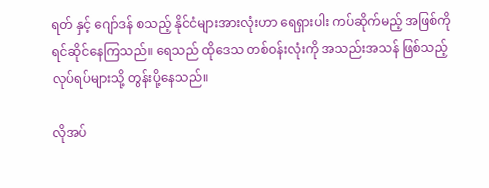ရတ် နှင့် ဂျော်ဒန် စသည့် နိုင်ငံများအားလုံးဟာ ရေရှားပါး ကပ်ဆိုက်မည့် အဖြစ်ကို ရင်ဆိုင်နေကြသည်။ ရေသည် ထိုဒေသ တစ်ဝန်းလုံးကို အသည်းအသန် ဖြစ်သည့် လုပ်ရပ်များသို့ တွန်းပို့နေသည်။

လိုအပ်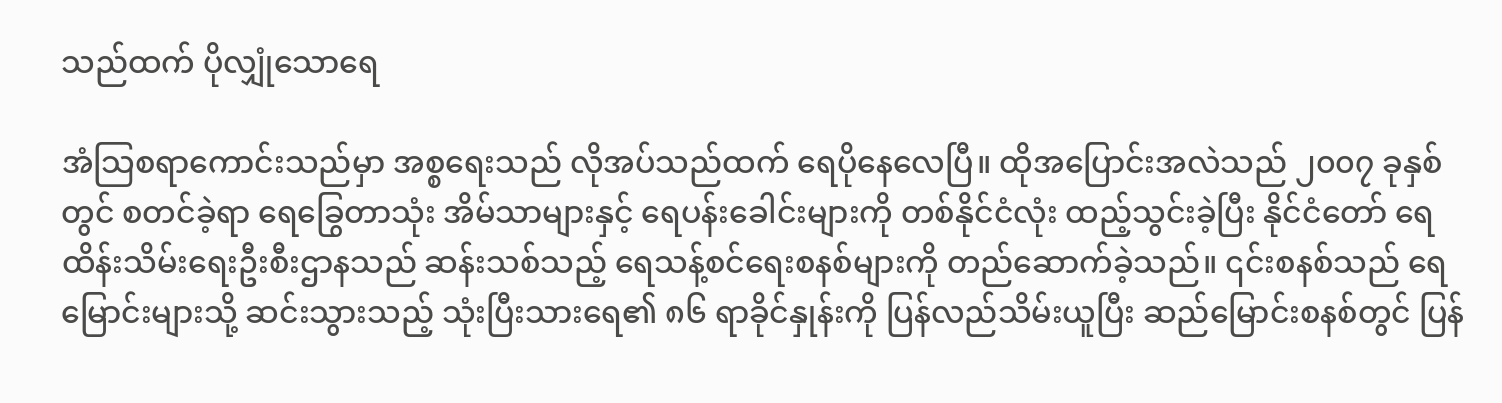သည်ထက် ပိုလျှုံသောရေ

အံသြစရာကောင်းသည်မှာ အစ္စရေးသည် လိုအပ်သည်ထက် ရေပိုနေလေပြီ။ ထိုအပြောင်းအလဲသည် ၂၀၀၇ ခုနှစ်တွင် စတင်ခဲ့ရာ ရေခြွေတာသုံး အိမ်သာများနှင့် ရေပန်းခေါင်းများကို တစ်နိုင်ငံလုံး ထည့်သွင်းခဲ့ပြီး နိုင်ငံတော် ရေထိန်းသိမ်းရေးဦးစီးဌာနသည် ဆန်းသစ်သည့် ရေသန့်စင်ရေးစနစ်များကို တည်ဆောက်ခဲ့သည်။ ၎င်းစနစ်သည် ရေမြောင်းများသို့ ဆင်းသွားသည့် သုံးပြီးသားရေ၏ ၈၆ ရာခိုင်နှုန်းကို ပြန်လည်သိမ်းယူပြီး ဆည်မြောင်းစနစ်တွင် ပြန်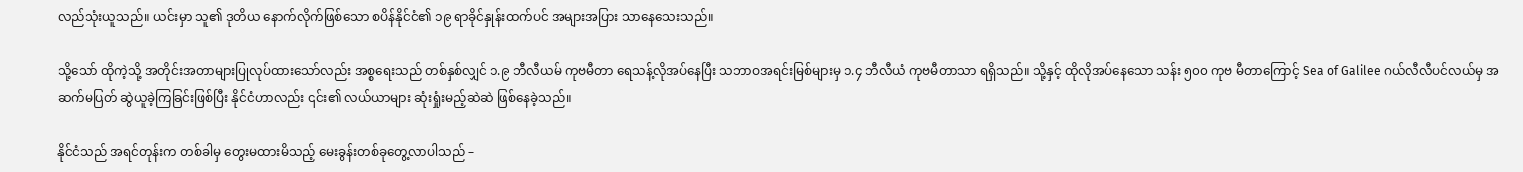လည်သုံးယူသည်။ ယင်းမှာ သူ၏ ဒုတိယ နောက်လိုက်ဖြစ်သော စပိန်နိုင်ငံ၏ ၁၉ ရာခိုင်နှုန်းထက်ပင် အများအပြား သာနေသေးသည်။

သို့သော် ထိုကဲ့သို့ အတိုင်းအတာများပြုလုပ်ထားသော်လည်း အစ္စရေးသည် တစ်နှစ်လျှင် ၁.၉ ဘီလီယမ် ကုဗမီတာ ရေသန့်လိုအပ်နေပြီး သဘာဝအရင်းမြစ်များမှ ၁.၄ ဘီလီယံ ကုဗမီတာသာ ရရှိသည်။ သို့နှင့် ထိုလိုအပ်နေသော သန်း ၅၀၀ ကုဗ မီတာကြောင့် Sea of Galilee ဂယ်လီလီပင်လယ်မှ အဆက်မပြတ် ဆွဲယူခဲ့ကြခြင်းဖြစ်ပြီး နိုင်ငံဟာလည်း ၎င်း၏ လယ်ယာများ ဆုံးရှုံးမည့်ဆဲဆဲ ဖြစ်နေခဲ့သည်။

နိုင်ငံသည် အရင်တုန်းက တစ်ခါမှ တွေးမထားမိသည့် မေးခွန်းတစ်ခုတွေ့လာပါသည် –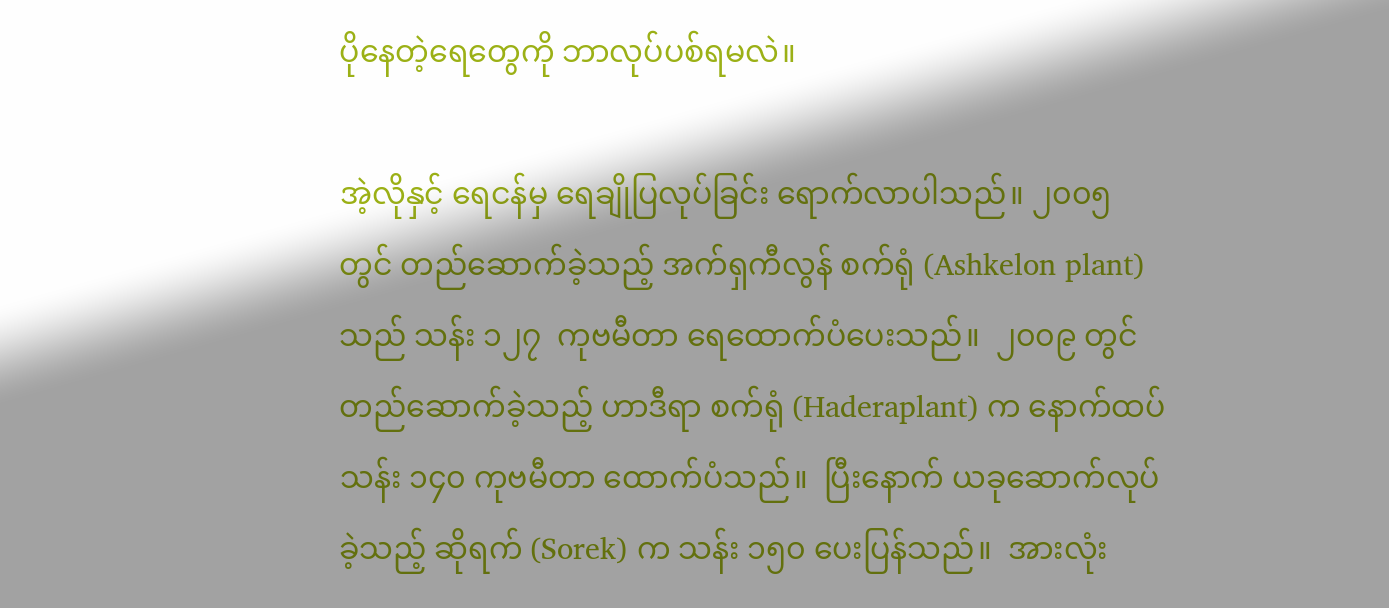ပိုနေတဲ့ရေတွေကို ဘာလုပ်ပစ်ရမလဲ။

အဲ့လိုနှင့် ရေငန်မှ ရေချိုပြလုပ်ခြင်း ရောက်လာပါသည်။ ၂၀၀၅ တွင် တည်ဆောက်ခဲ့သည့် အက်ရှကီလွန် စက်ရုံ (Ashkelon plant) သည် သန်း ၁၂၇  ကုဗမီတာ ရေထောက်ပံပေးသည်။  ၂၀၀၉ တွင် တည်ဆောက်ခဲ့သည့် ဟာဒီရာ စက်ရုံ (Haderaplant) က နောက်ထပ် သန်း ၁၄၀ ကုဗမီတာ ထောက်ပံသည်။  ပြီးနောက် ယခုဆောက်လုပ်ခဲ့သည့် ဆိုရက် (Sorek) က သန်း ၁၅၀ ပေးပြန်သည်။  အားလုံး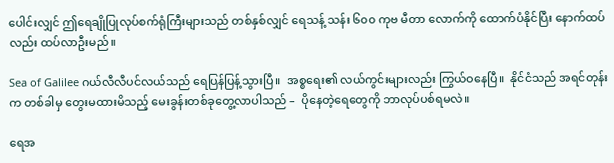ပေါင်းလျှင် ဤရေချိုပြုလုပ်စက်ရုံကြီးများသည် တစ်နှစ်လျှင် ရေသန့် သန်း ၆၀၀ ကုဗ မီတာ လောက်ကို ထောက်ပံနိုင်ပြီး နောက်ထပ်လည်း ထပ်လာဦးမည်။

Sea of Galilee ဂယ်လီလီပင်လယ်သည် ရေပြန်ပြန့်သွားပြီ။  အစ္စရေး၏ လယ်ကွင်းများလည်း ကြွယ်ဝနေပြီ။  နိုင်ငံသည် အရင်တုန်းက တစ်ခါမှ တွေးမထားမိသည့် မေးခွန်းတစ်ခုတွေ့လာပါသည် –  ပိုနေတဲ့ရေတွေကို ဘာလုပ်ပစ်ရမလဲ။

ရေအ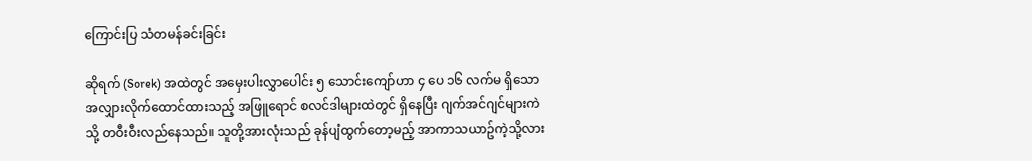ကြောင်းပြ သံတမန်ခင်းခြင်း

ဆိုရက် (Sorek) အထဲတွင် အမှေးပါးလွှာပေါင်း ၅ သောင်းကျော်ဟာ ၄ ပေ ၁၆ လက်မ ရှိသော အလျှားလိုက်ထောင်ထားသည့် အဖြူရောင် စလင်ဒါများထဲတွင် ရှိနေပြီး ဂျက်အင်ဂျင်များကဲသို့ တဝီးဝီးလည်နေသည်။ သူတို့အားလုံးသည် ခုန်ပျံထွက်တော့မည့် အာကာသယာဥ်ကဲ့သို့လား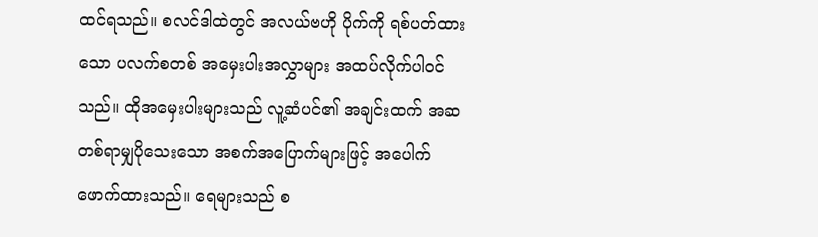ထင်ရသည်။ စလင်ဒါထဲတွင် အလယ်ဗဟို ပိုက်ကို ရစ်ပတ်ထားသော ပလက်စတစ် အမှေးပါးအလွှာများ အထပ်လိုက်ပါဝင်သည်။ ထိုအမှေးပါးများသည် လူ့ဆံပင်၏ အချင်းထက် အဆတစ်ရာမျှပိုသေးသော အစက်အပြောက်များဖြင့် အပေါက်ဖောက်ထားသည်။ ရေများသည် စ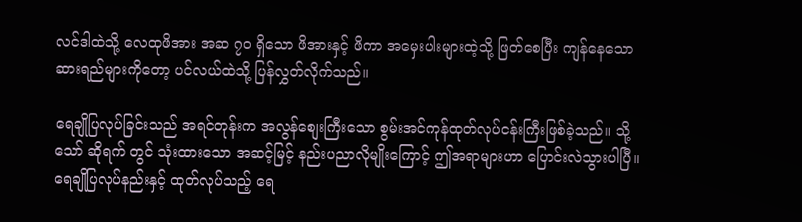လင်ဒါထဲသို့ လေထုဖိအား အဆ ၇၀ ရှိသော ဖိအားနှင့် ဖိကာ အမှေးပါးများထဲ့သို့ ဖြတ်စေပြီး ကျန်နေသော ဆားရည်များကိုတော့ ပင်လယ်ထဲသို့ ပြန်လွှတ်လိုက်သည်။

ရေချိုပြလုပ်ခြင်းသည် အရင်တုန်းက အလွန်စျေးကြီးသော စွမ်းအင်ကုန်ထုတ်လုပ်ငန်းကြီးဖြစ်ခဲ့သည်။ သို့သော် ဆိုရက် တွင် သုံးထားသော အဆင့်မြင့် နည်းပညာလိုမျိုးကြောင့် ဤအရာများဟာ ပြောင်းလဲသွားပါပြီ။ ရေချိုပြလုပ်နည်းနှင့် ထုတ်လုပ်သည့် ရေ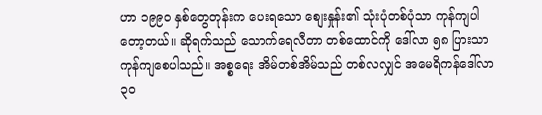ဟာ ၁၉၉၀ နှစ်တွေတုန်းက ပေးရသော စျေးနှုန်း၏ သုံးပုံတစ်ပုံသာ ကုန်ကျပါတော့တယ်။ ဆိုရက်သည် သောက်ရေလီတာ တစ်ထောင်ကို ဒေါ်လာ ၅၈ ပြားသာ ကုန်ကျစေပါသည်။ အစ္စရေး အိမ်တစ်အိမ်သည် တစ်လလျှင် အမေရိကန်ဒေါ်လာ ၃၀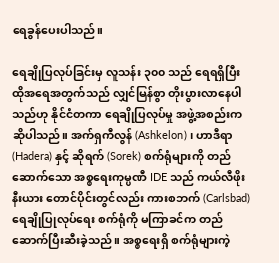ရေခွန်ပေးပါသည်။

ရေချိုပြလုပ်ခြင်းမှ လူသန်း ၃၀၀ သည် ရေရရှိပြီး ထိုအရေအတွက်သည် လျှင်မြန်စွာ တိုးပွားလာနေပါသည်ဟု နိုင်ငံတကာ ရေချိုပြလုပ်မှု အဖွဲ့အစည်းက ဆိုပါသည်။ အက်ရှကီလွန် (Ashkelon)၊ ဟာဒီရာ (Hadera) နှင့် ဆိုရက် (Sorek) စက်ရုံများကို တည်ဆောက်သော အစ္စရေးကုမ္ပဏီ IDE သည် ကယ်လီဖိုးနီးယား တောင်ပိုင်းတွင်လည်း ကားစဘက် (Carlsbad) ရေချိုပြုလုပ်ရေး စက်ရုံကို မကြာခင်က တည်ဆောက်ပြီးဆီးခဲ့သည်။ အစ္စရေးရှိ စက်ရုံများကဲ့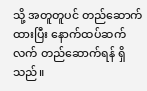သို့ အတူတူပင် တည်ဆောက်ထားပြီး နောက်ထပ်ဆက်လက် တည်ဆောက်ရန် ရှိသည်။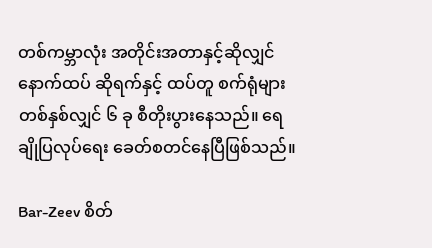တစ်ကမ္ဘာလုံး အတိုင်းအတာနှင့်ဆိုလျှင် နောက်ထပ် ဆိုရက်နှင့် ထပ်တူ စက်ရုံများ တစ်နှစ်လျှင် ၆ ခု စီတိုးပွားနေသည်။ ရေချိုပြလုပ်ရေး ခေတ်စတင်နေပြီဖြစ်သည်။

Bar-Zeev စိတ်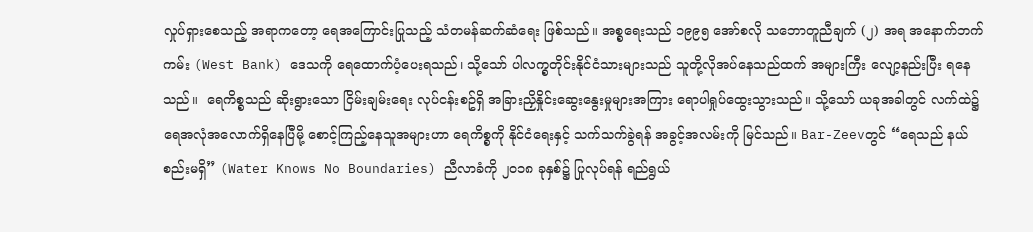လှုပ်ရှားစေသည့် အရာကတော့ ရေအကြောင်းပြုသည့် သံတမန်ဆက်ဆံရေး ဖြစ်သည်။ အစ္စရေးသည် ၁၉၉၅ အော်စလို သဘောတူညီချက် (၂) အရ အနောက်ဘက်ကမ်း (West Bank) ဒေသကို ရေထောက်ပံ့ပေးရသည်၊ သို့သော် ပါလက္စတိုင်းနိုင်ငံသားများသည် သူတို့လိုအပ်နေသည်ထက် အများကြီး လျော့နည်းပြီး ရနေသည်။  ရေကိစ္စသည် ဆိုးရွားသော ငြိမ်းချမ်းရေး လုပ်ငန်းစဥ်ရှိ အခြားညှိနှိုင်းဆွေးနွေးမှုများအကြား ရောပါရှုပ်ထွေးသွားသည်။ သို့သော် ယခုအခါတွင် လက်ထဲ၌ ရေအလုံအလောက်ရှိနေပြီမို့ စောင့်ကြည့်နေသူအများဟာ ရေကိစ္စကို နိုင်ငံရေးနှင့် သက်သက်ခွဲရန် အခွင့်အလမ်းကို မြင်သည်။ Bar-Zeevတွင် “ရေသည် နယ်စည်းမရှိ” (Water Knows No Boundaries) ညီလာခံကို ၂၀၁၈ ခုနှစ်၌ ပြုလုပ်ရန် ရည်ရွယ်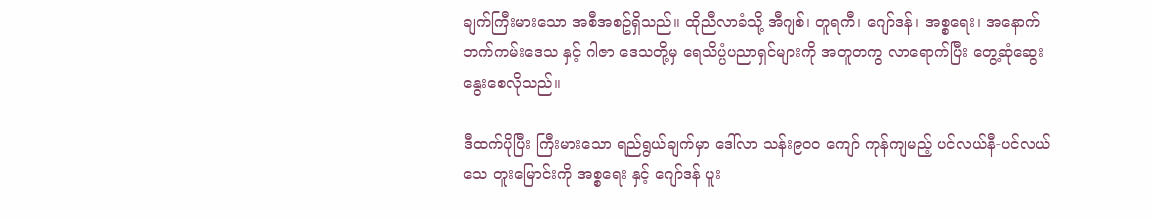ချက်ကြီးမားသော အစီအစဥ်ရှိသည်။ ထိုညီလာခံသို့ အီဂျစ်၊ တူရကီ၊ ဂျော်ဒန်၊ အစ္စရေး၊ အနောက်ဘက်ကမ်းဒေသ နှင့် ဂါဇာ ဒေသတို့မှ ရေသိပ္ပံပညာရှင်များကို အတူတကွ လာရောက်ပြီး တွေ့ဆုံဆွေးနွေးစေလိုသည်။

ဒီထက်ပိုပြီး ကြီးမားသော ရည်ရွယ်ချက်မှာ ဒေါ်လာ သန်း၉၀၀ ကျော် ကုန်ကျမည့် ပင်လယ်နီ-ပင်လယ်သေ တူးမြောင်းကို အစ္စရေး နှင့် ဂျော်ဒန် ပူး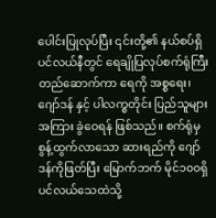ပေါင်းပြုလုပ်ပြီး ၎င်းတို့၏ နယ်စပ်ရှိ ပင်လယ်နီတွင် ရေချိုပြလုပ်စက်ရုံကြီး တည်ဆောက်ကာ ရေကို အစ္စရေး၊ ဂျော်ဒန် နှင့် ပါလက္စတိုင်း ပြည်သူများအကြား ခွဲဝေရန် ဖြစ်သည်။ စက်ရုံမှ စွန့်ထွက်လာသော ဆားရည်ကို ဂျော်ဒန်ကိုဖြတ်ပြီး မြောက်ဘက် မိုင်၁၀၀ရှိ ပင်လယ်သေထဲသို့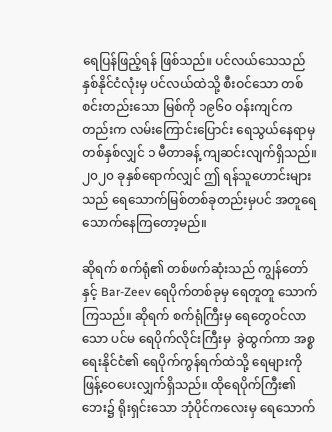ရေပြန်ဖြည့်ရန် ဖြစ်သည်။ ပင်လယ်သေသည် နှစ်နိုင်ငံလုံးမှ ပင်လယ်ထဲသို့ စီးဝင်သော တစ်စင်းတည်းသော မြစ်ကို ၁၉၆၀ ဝန်းကျင်ကတည်းက လမ်းကြောင်းပြောင်း ရေသွယ်နေရာမှ တစ်နှစ်လျှင် ၁ မီတာခန့် ကျဆင်းလျက်ရှိသည်။ ၂၀၂၀ ခုနှစ်ရောက်လျှင် ဤ ရန်သူဟောင်းများသည် ရေသောက်မြစ်တစ်ခုတည်းမှပင် အတူရေသောက်နေကြတော့မည်။

ဆိုရက် စက်ရုံ၏ တစ်ဖက်ဆုံးသည် ကျွန်တော်နှင့် Bar-Zeev ရေပိုက်တစ်ခုမှ ရေတူတူ သောက်ကြသည်။ ဆိုရက် စက်ရုံကြီးမှ ရေတွေဝင်လာသော ပင်မ ရေပိုက်လိုင်းကြီးမှ  ခွဲထွက်ကာ အစ္စရေးနိုင်ငံ၏ ရေပိုက်ကွန်ရက်ထဲသို့ ရေများကို ဖြန့်ဝေပေးလျှက်ရှိသည်။ ထိုရေပိုက်ကြီး၏ ဘေး၌ ရိုးရှင်းသော ဘုံပိုင်ကလေးမှ ရေသောက်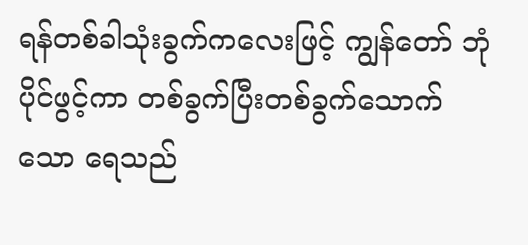ရန်တစ်ခါသုံးခွက်ကလေးဖြင့် ကျွန်တော် ဘုံပိုင်ဖွင့်ကာ တစ်ခွက်ပြီးတစ်ခွက်သောက်သော ရေသည်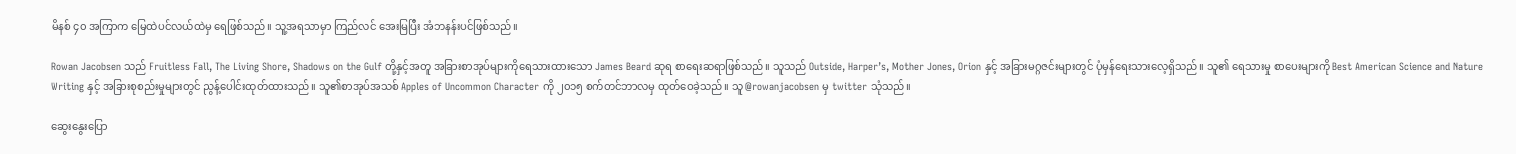မိနစ် ၄၀ အကြာက မြေထဲပင်လယ်ထဲမှ ရေဖြစ်သည်။ သူ့အရသာမှာ ကြည်လင် အေးမြပြီး အံဘနန်းပင်ဖြစ်သည်။

Rowan Jacobsen သည် Fruitless Fall, The Living Shore, Shadows on the Gulf တို့နှင့်အတူ အခြားစာအုပ်များကိုရေသားထားသော James Beard ဆုရ စာရေးဆရာဖြစ်သည်။ သူသည် Outside, Harper’s, Mother Jones, Orion နှင့် အခြားမဂ္ဂဇင်းများတွင် ပုံမှန်ရေးသားလေ့ရှိသည်။ သူ၏ ရေသားမှု စာပေးများကို Best American Science and Nature Writing နှင့် အခြားစုစည်းမှုများတွင် ညွန့်ပေါင်းထုတ်ထားသည်။ သူ၏စာအုပ်အသစ် Apples of Uncommon Character ကို ၂၀၁၅ စက်တင်ဘာလမှ ထုတ်ဝေခဲ့သည်။ သူ @rowanjacobsen မှ twitter သုံသည်။

ဆွေးနွေးပြော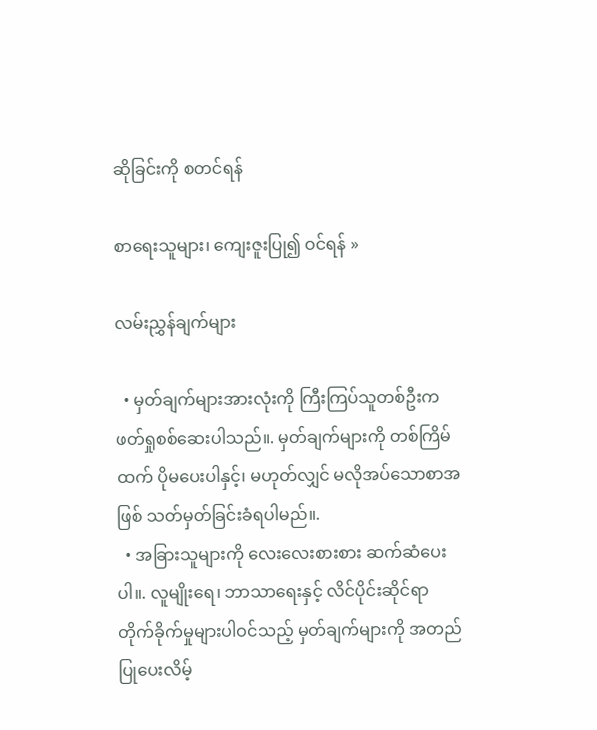ဆိုခြင်းကို စတင်ရန်

စာရေးသူများ၊ ကျေးဇူးပြု၍ ဝင်ရန် »

လမ်းညွှန်ချက်များ

  • မှတ်ချက်များအားလုံးကို ကြီးကြပ်သူတစ်ဦးက ဖတ်ရှုစစ်ဆေးပါသည်။. မှတ်ချက်များကို တစ်ကြိမ်ထက် ပိုမပေးပါနှင့်၊ မဟုတ်လျှင် မလိုအပ်သောစာအဖြစ် သတ်မှတ်ခြင်းခံရပါမည်။.
  • အခြားသူများကို လေးလေးစားစား ဆက်ဆံပေးပါ။. လူမျိုးရေ၊ ဘာသာရေးနှင့် လိင်ပိုင်းဆိုင်ရာ တိုက်ခိုက်မှုများပါဝင်သည့် မှတ်ချက်များကို အတည်ပြုပေးလိမ့်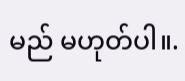မည် မဟုတ်ပါ။.